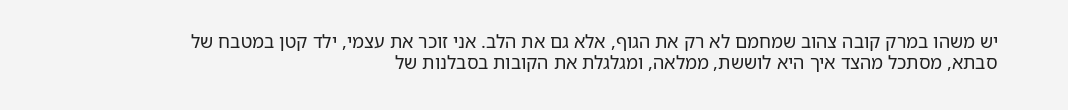יש משהו במרק קובה צהוב שמחמם לא רק את הגוף, אלא גם את הלב. אני זוכר את עצמי, ילד קטן במטבח של סבתא, מסתכל מהצד איך היא לוששת, ממלאה, ומגלגלת את הקובות בסבלנות של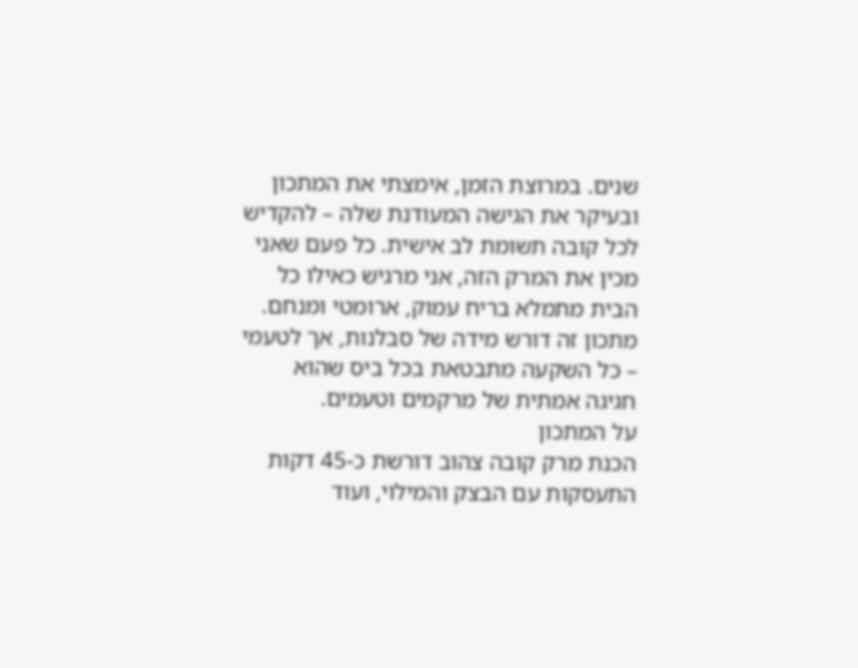שנים. במרוצת הזמן, אימצתי את המתכון ובעיקר את הגישה המעודנת שלה – להקדיש לכל קובה תשומת לב אישית. כל פעם שאני מכין את המרק הזה, אני מרגיש כאילו כל הבית מתמלא בריח עמוק, ארומטי ומנחם. מתכון זה דורש מידה של סבלנות, אך לטעמי – כל השקעה מתבטאת בכל ביס שהוא חגיגה אמתית של מרקמים וטעמים.
על המתכון
הכנת מרק קובה צהוב דורשת כ-45 דקות התעסקות עם הבצק והמילוי, ועוד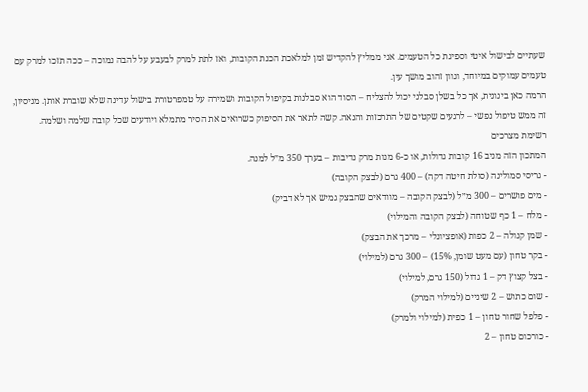שעתיים לבישול איטי וספיגת כל הטעמים. אני ממליץ להקדיש זמן למלאכת הכנת הקובות, ואז לתת למרק לבעבע על להבה נמוכה – ככה תזכו למרק עם טעמים עמוקים במיוחד, וגוון זהוב מושך עין.
הרמה כאן בינונית, אך כל בשלן סבלני יכול להצליח – הסוד הוא סבלנות בקִיפול הקובות ושמירה על טמפרטורת בישול עדינה שלא שוברת אותן. מניסיון, זה ממש טיפול נפשי – לרגעים שקטים של התרכזות והנאה. קשה לתאר את הסיפוק כשרואים את הסיר מתמלא ויודעים שכל קובה שלמה ושלמה.
רשימת מצרכים
המתכון הזה מניב 16 קובות גדולות, או כ-6 מנות מרק נדיבות – בערך 350 מ״ל למנה.
- גריסי סמולינה (סולת חיטה דקה) – 400 גרם (לבצק הקובה)
- מים פושרים – 300 מ״ל (לבצק הקובה – מוודאים שהבצק גמיש אך לא דביק)
- מלח – 1 כף שטוחה (לבצק הקובה והמילוי)
- שמן קנולה – 2 כפות (אופציונלי – מרכך את הבצק)
- בקר טחון (עם מעט שומן, 15%) – 300 גרם (למילוי)
- בצל קצוץ דק – 1 גדול (150 גרם, למילוי)
- שום כתוש – 2 שיניים (למילוי המרק)
- פלפל שחור טחון – 1 כפית (למילוי ולמרק)
- כורכום טחון – 2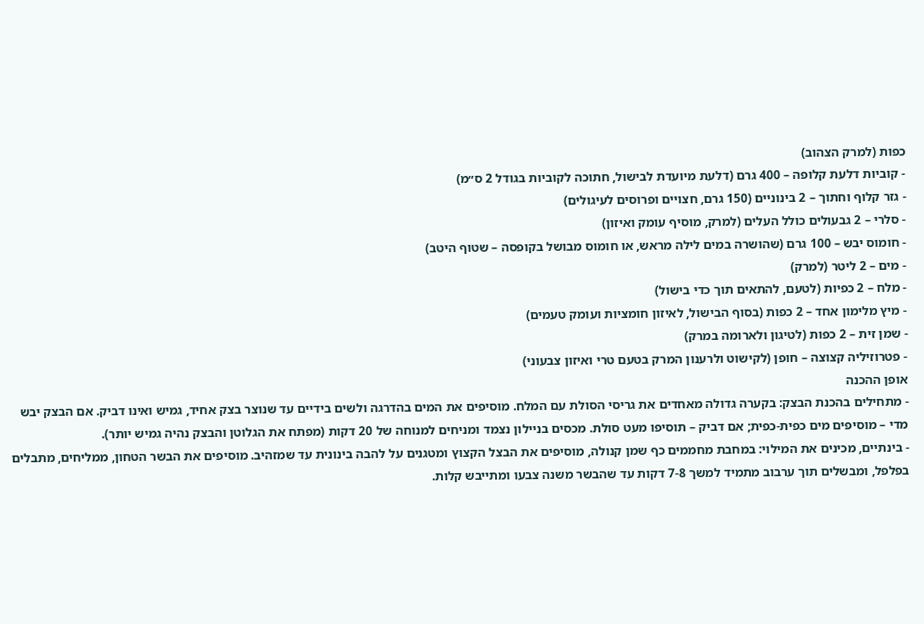כפות (למרק הצהוב)
- קוביות דלעת קלופה – 400 גרם (דלעת מיועדת לבישול, חתוכה לקוביות בגודל 2 ס״מ)
- גזר קלוף וחתוך – 2 בינוניים (150 גרם, חצויים ופרוסים לעיגולים)
- סלרי – 2 גבעולים כולל העלים (למרק, מוסיף עומק ואיזון)
- חומוס יבש – 100 גרם (שהושרה במים לילה מראש, או חומוס מבושל בקופסה – שטוף היטב)
- מים – 2 ליטר (למרק)
- מלח – 2 כפיות (לטעם, להתאים תוך כדי בישול)
- מיץ מלימון אחד – 2 כפות (בסוף הבישול, לאיזון חומציות ועומק טעמים)
- שמן זית – 2 כפות (לטיגון ולארומה במרק)
- פטרוזיליה קצוצה – חופן (לקישוט ולרענון המרק בטעם טרי ואיזון צבעוני)
אופן ההכנה
- מתחילים בהכנת הבצק: בקערה גדולה מאחדים את גריסי הסולת עם המלח. מוסיפים את המים בהדרגה ולשים בידיים עד שנוצר בצק אחיד, גמיש ואינו דביק. אם הבצק יבש מדי – מוסיפים מים כפית-כפית; אם דביק – תוסיפו מעט סולת. מכסים בניילון נצמד ומניחים למנוחה של 20 דקות (מפתח את הגלוטן והבצק נהיה גמיש יותר).
- בינתיים, מכינים את המילוי: במחבת מחממים כף שמן קנולה, מוסיפים את הבצל הקצוץ ומטגנים על להבה בינונית עד שמזהיב. מוסיפים את הבשר הטחון, ממליחים, מתבלים בפלפל, ומבשלים תוך ערבוב מתמיד למשך 7-8 דקות עד שהבשר משנה צבעו ומתייבש קלות.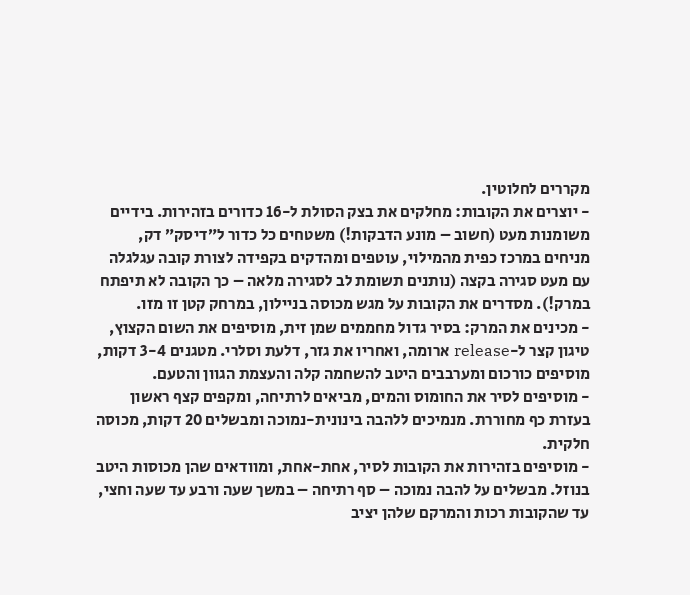מקררים לחלוטין.
- יוצרים את הקובות: מחלקים את בצק הסולת ל-16 כדורים בזהירות. בידיים משומנות מעט (חשוב – מונע הדבקות!) משטחים כל כדור ל״דיסק״ דק, מניחים במרכז כפית מהמילוי, עוטפים ומהדקים בקפידה לצורת קובה עגלגלה עם מעט סגירה בקצה (נותנים תשומת לב לסגירה מלאה – כך הקובה לא תיפתח במרק!). מסדרים את הקובות על מגש מכוסה בניילון, במרחק קטן זו מזו.
- מכינים את המרק: בסיר גדול מחממים שמן זית, מוסיפים את השום הקצוץ, טיגון קצר ל-release ארומה, ואחריו את גזר, דלעת וסלרי. מטגנים 3-4 דקות, מוסיפים כורכום ומערבבים היטב להשחמה קלה והעצמת הגוון והטעם.
- מוסיפים לסיר את החומוס והמים, מביאים לרתיחה, ומקפים קצף ראשון בעזרת כף מחוררת. מנמיכים ללהבה בינונית-נמוכה ומבשלים 20 דקות, מכוסה חלקית.
- מוסיפים בזהירות את הקובות לסיר, אחת-אחת, ומוודאים שהן מכוסות היטב בנוזל. מבשלים על להבה נמוכה – סף רתיחה – במשך שעה ורבע עד שעה וחצי, עד שהקובות רכות והמרקם שלהן יציב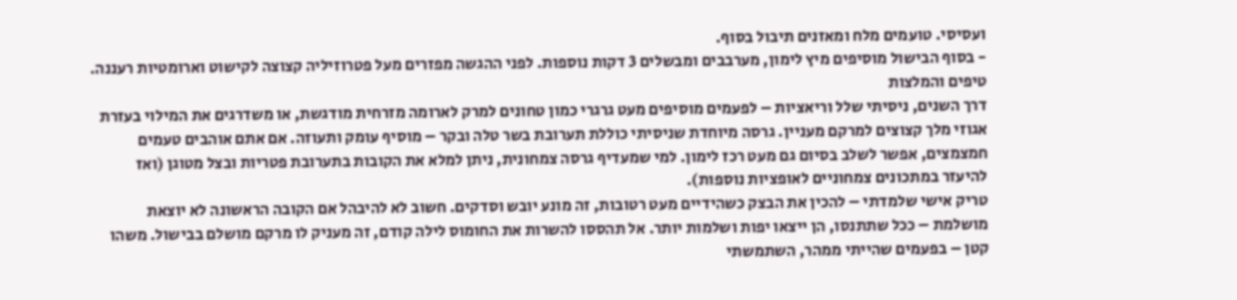ועסיסי. טועמים מלח ומאזנים תיבול בסוף.
- בסוף הבישול מוסיפים מיץ לימון, מערבבים ומבשלים 3 דקות נוספות. לפני ההגשה מפזרים מעל פטרוזיליה קצוצה לקישוט וארומטיות רעננה.
טיפים והמלצות
דרך השנים, ניסיתי שלל וריאציות – לפעמים מוסיפים מעט גרגרי כמון טחונים למרק לארומה מזרחית מודגשת, או משדרגים את המילוי בעזרת אגוזי מלך קצוצים למרקם מעניין. גרסה מיוחדת שניסיתי כוללת תערובת בשר טלה ובקר – מוסיף עומק ותעוזה. אם אתם אוהבים טעמים חמצמצים, אפשר לשלב בסיום גם מעט רכז לימון. למי שמעדיף גרסה צמחונית, ניתן למלא את הקובות בתערובת פטריות ובצל מטוגן (ואז להיעזר במתכונים צמחוניים לאופציות נוספות).
טריק אישי שלמדתי – להכין את הבצק כשהידיים מעט רטובות, זה מונע יובש וסדקים. חשוב לא להיבהל אם הקובה הראשונה לא יוצאת מושלמת – ככל שתתנסו, הן ייצאו יפות ושלמות יותר. אל תהססו להשרות את החומוס לילה קודם, זה מעניק לו מרקם מושלם בבישול. משהו קטן – בפעמים שהייתי ממהר, השתמשתי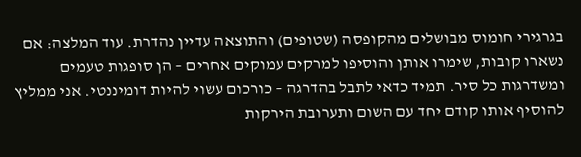בגרגירי חומוס מבושלים מהקופסה (שטופים) והתוצאה עדיין נהדרת. עוד המלצה: אם נשארו קובות, שימרו אותן והוסיפו למרקים עמוקים אחרים – הן סופגות טעמים ומשדרגות כל סיר. תמיד כדאי לתבל בהדרגה – כורכום עשוי להיות דומיננטי. אני ממליץ להוסיף אותו קודם יחד עם השום ותערובת הירקות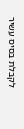לקבלת בסיס עשיר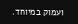ועמוק במיוחד.